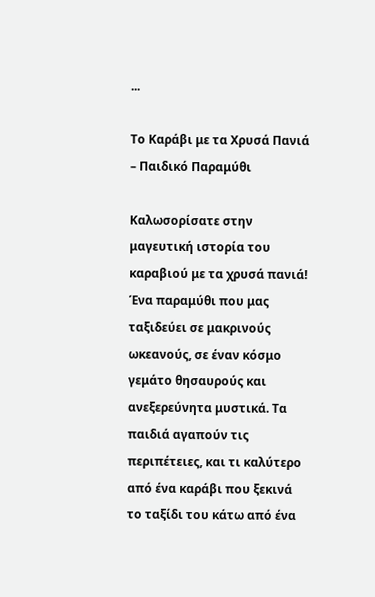...

Το Καράβι με τα Χρυσά Πανιά – Παιδικό Παραμύθι

Καλωσορίσατε στην μαγευτική ιστορία του καραβιού με τα χρυσά πανιά! Ένα παραμύθι που μας ταξιδεύει σε μακρινούς ωκεανούς, σε έναν κόσμο γεμάτο θησαυρούς και ανεξερεύνητα μυστικά. Τα παιδιά αγαπούν τις περιπέτειες, και τι καλύτερο από ένα καράβι που ξεκινά το ταξίδι του κάτω από ένα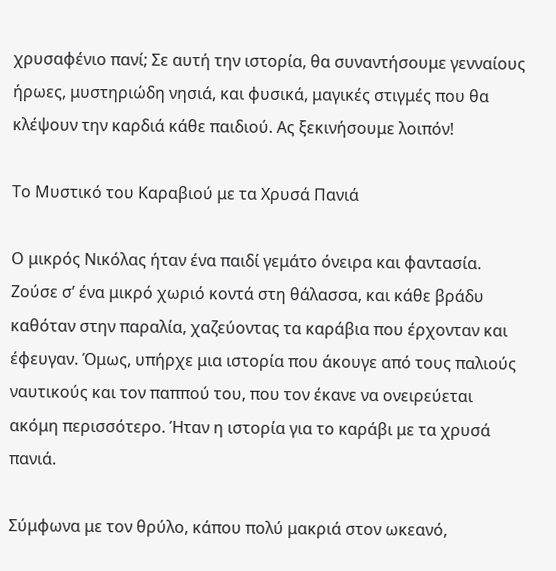χρυσαφένιο πανί; Σε αυτή την ιστορία, θα συναντήσουμε γενναίους ήρωες, μυστηριώδη νησιά, και φυσικά, μαγικές στιγμές που θα κλέψουν την καρδιά κάθε παιδιού. Ας ξεκινήσουμε λοιπόν!

Το Μυστικό του Καραβιού με τα Χρυσά Πανιά

Ο μικρός Νικόλας ήταν ένα παιδί γεμάτο όνειρα και φαντασία. Ζούσε σ’ ένα μικρό χωριό κοντά στη θάλασσα, και κάθε βράδυ καθόταν στην παραλία, χαζεύοντας τα καράβια που έρχονταν και έφευγαν. Όμως, υπήρχε μια ιστορία που άκουγε από τους παλιούς ναυτικούς και τον παππού του, που τον έκανε να ονειρεύεται ακόμη περισσότερο. Ήταν η ιστορία για το καράβι με τα χρυσά πανιά.

Σύμφωνα με τον θρύλο, κάπου πολύ μακριά στον ωκεανό,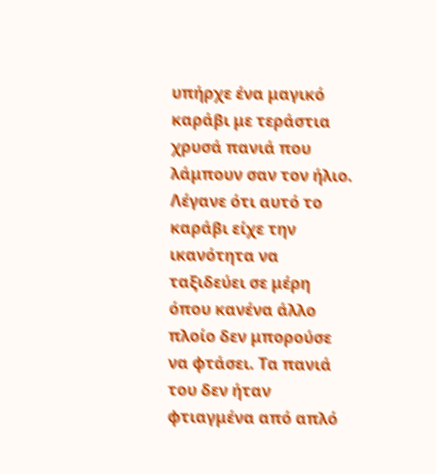υπήρχε ένα μαγικό καράβι με τεράστια χρυσά πανιά που λάμπουν σαν τον ήλιο. Λέγανε ότι αυτό το καράβι είχε την ικανότητα να ταξιδεύει σε μέρη όπου κανένα άλλο πλοίο δεν μπορούσε να φτάσει. Τα πανιά του δεν ήταν φτιαγμένα από απλό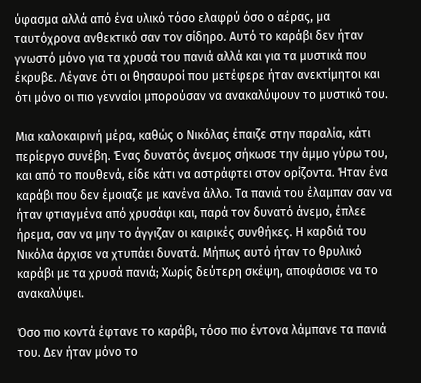ύφασμα αλλά από ένα υλικό τόσο ελαφρύ όσο ο αέρας, μα ταυτόχρονα ανθεκτικό σαν τον σίδηρο. Αυτό το καράβι δεν ήταν γνωστό μόνο για τα χρυσά του πανιά αλλά και για τα μυστικά που έκρυβε. Λέγανε ότι οι θησαυροί που μετέφερε ήταν ανεκτίμητοι και ότι μόνο οι πιο γενναίοι μπορούσαν να ανακαλύψουν το μυστικό του.

Μια καλοκαιρινή μέρα, καθώς ο Νικόλας έπαιζε στην παραλία, κάτι περίεργο συνέβη. Ένας δυνατός άνεμος σήκωσε την άμμο γύρω του, και από το πουθενά, είδε κάτι να αστράφτει στον ορίζοντα. Ήταν ένα καράβι που δεν έμοιαζε με κανένα άλλο. Τα πανιά του έλαμπαν σαν να ήταν φτιαγμένα από χρυσάφι και, παρά τον δυνατό άνεμο, έπλεε ήρεμα, σαν να μην το άγγιζαν οι καιρικές συνθήκες. Η καρδιά του Νικόλα άρχισε να χτυπάει δυνατά. Μήπως αυτό ήταν το θρυλικό καράβι με τα χρυσά πανιά; Χωρίς δεύτερη σκέψη, αποφάσισε να το ανακαλύψει.

Όσο πιο κοντά έφτανε το καράβι, τόσο πιο έντονα λάμπανε τα πανιά του. Δεν ήταν μόνο το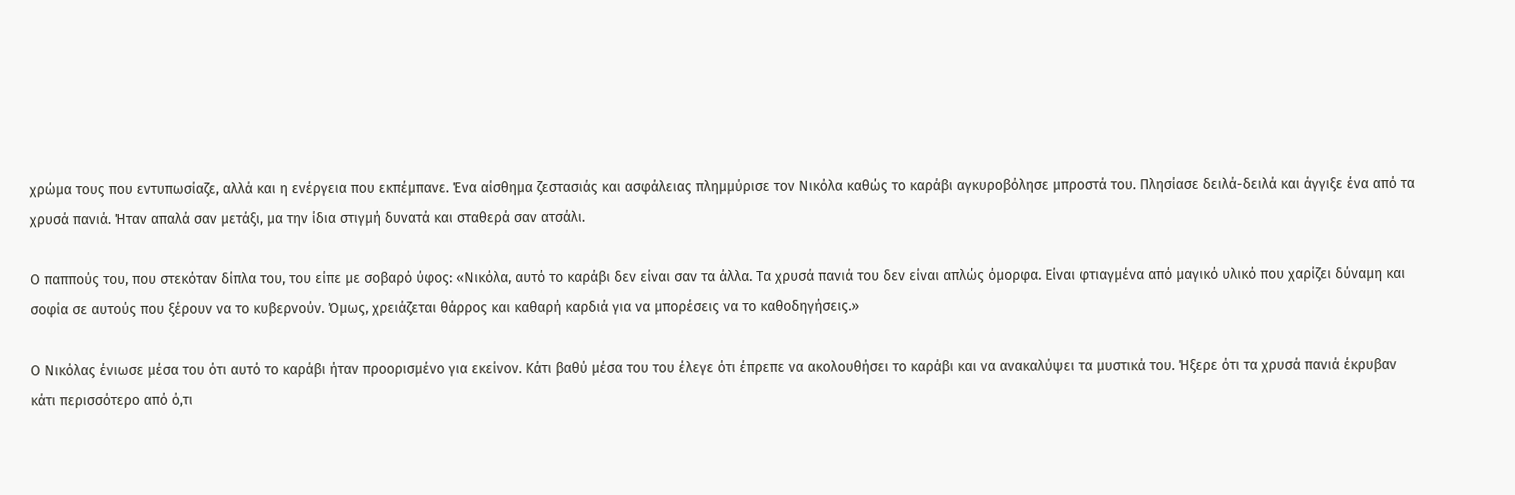χρώμα τους που εντυπωσίαζε, αλλά και η ενέργεια που εκπέμπανε. Ένα αίσθημα ζεστασιάς και ασφάλειας πλημμύρισε τον Νικόλα καθώς το καράβι αγκυροβόλησε μπροστά του. Πλησίασε δειλά-δειλά και άγγιξε ένα από τα χρυσά πανιά. Ήταν απαλά σαν μετάξι, μα την ίδια στιγμή δυνατά και σταθερά σαν ατσάλι.

Ο παππούς του, που στεκόταν δίπλα του, του είπε με σοβαρό ύφος: «Νικόλα, αυτό το καράβι δεν είναι σαν τα άλλα. Τα χρυσά πανιά του δεν είναι απλώς όμορφα. Είναι φτιαγμένα από μαγικό υλικό που χαρίζει δύναμη και σοφία σε αυτούς που ξέρουν να το κυβερνούν. Όμως, χρειάζεται θάρρος και καθαρή καρδιά για να μπορέσεις να το καθοδηγήσεις.»

Ο Νικόλας ένιωσε μέσα του ότι αυτό το καράβι ήταν προορισμένο για εκείνον. Κάτι βαθύ μέσα του του έλεγε ότι έπρεπε να ακολουθήσει το καράβι και να ανακαλύψει τα μυστικά του. Ήξερε ότι τα χρυσά πανιά έκρυβαν κάτι περισσότερο από ό,τι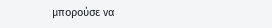μπορούσε να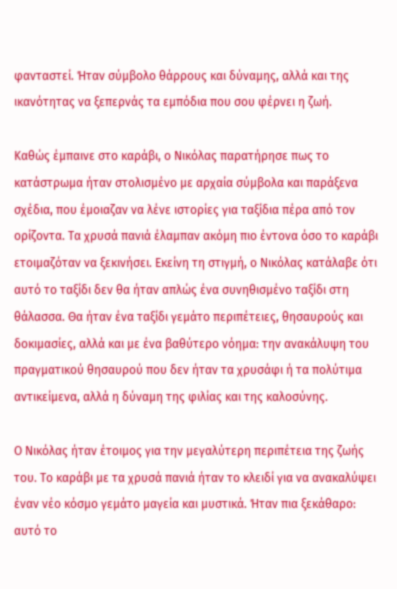φανταστεί. Ήταν σύμβολο θάρρους και δύναμης, αλλά και της ικανότητας να ξεπερνάς τα εμπόδια που σου φέρνει η ζωή.

Καθώς έμπαινε στο καράβι, ο Νικόλας παρατήρησε πως το κατάστρωμα ήταν στολισμένο με αρχαία σύμβολα και παράξενα σχέδια, που έμοιαζαν να λένε ιστορίες για ταξίδια πέρα από τον ορίζοντα. Τα χρυσά πανιά έλαμπαν ακόμη πιο έντονα όσο το καράβι ετοιμαζόταν να ξεκινήσει. Εκείνη τη στιγμή, ο Νικόλας κατάλαβε ότι αυτό το ταξίδι δεν θα ήταν απλώς ένα συνηθισμένο ταξίδι στη θάλασσα. Θα ήταν ένα ταξίδι γεμάτο περιπέτειες, θησαυρούς και δοκιμασίες, αλλά και με ένα βαθύτερο νόημα: την ανακάλυψη του πραγματικού θησαυρού που δεν ήταν τα χρυσάφι ή τα πολύτιμα αντικείμενα, αλλά η δύναμη της φιλίας και της καλοσύνης.

Ο Νικόλας ήταν έτοιμος για την μεγαλύτερη περιπέτεια της ζωής του. Το καράβι με τα χρυσά πανιά ήταν το κλειδί για να ανακαλύψει έναν νέο κόσμο γεμάτο μαγεία και μυστικά. Ήταν πια ξεκάθαρο: αυτό το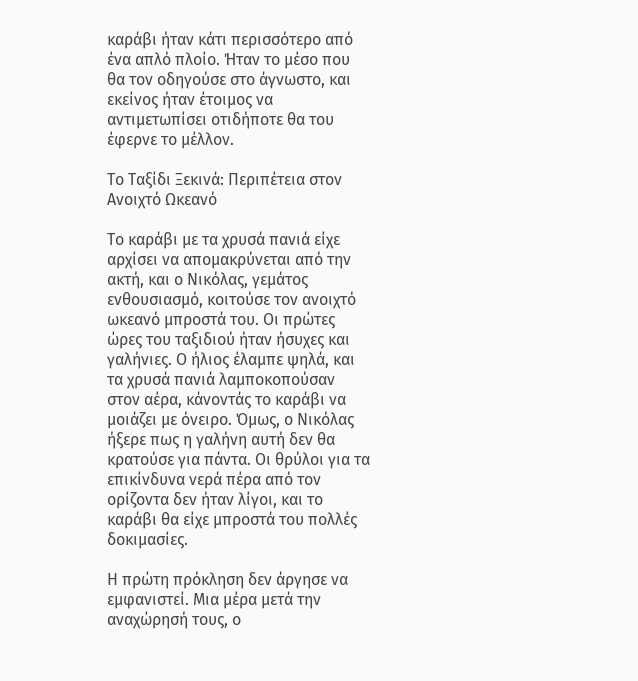καράβι ήταν κάτι περισσότερο από ένα απλό πλοίο. Ήταν το μέσο που θα τον οδηγούσε στο άγνωστο, και εκείνος ήταν έτοιμος να αντιμετωπίσει οτιδήποτε θα του έφερνε το μέλλον.

Το Ταξίδι Ξεκινά: Περιπέτεια στον Ανοιχτό Ωκεανό

Το καράβι με τα χρυσά πανιά είχε αρχίσει να απομακρύνεται από την ακτή, και ο Νικόλας, γεμάτος ενθουσιασμό, κοιτούσε τον ανοιχτό ωκεανό μπροστά του. Οι πρώτες ώρες του ταξιδιού ήταν ήσυχες και γαλήνιες. Ο ήλιος έλαμπε ψηλά, και τα χρυσά πανιά λαμποκοπούσαν στον αέρα, κάνοντάς το καράβι να μοιάζει με όνειρο. Όμως, ο Νικόλας ήξερε πως η γαλήνη αυτή δεν θα κρατούσε για πάντα. Οι θρύλοι για τα επικίνδυνα νερά πέρα από τον ορίζοντα δεν ήταν λίγοι, και το καράβι θα είχε μπροστά του πολλές δοκιμασίες.

Η πρώτη πρόκληση δεν άργησε να εμφανιστεί. Μια μέρα μετά την αναχώρησή τους, ο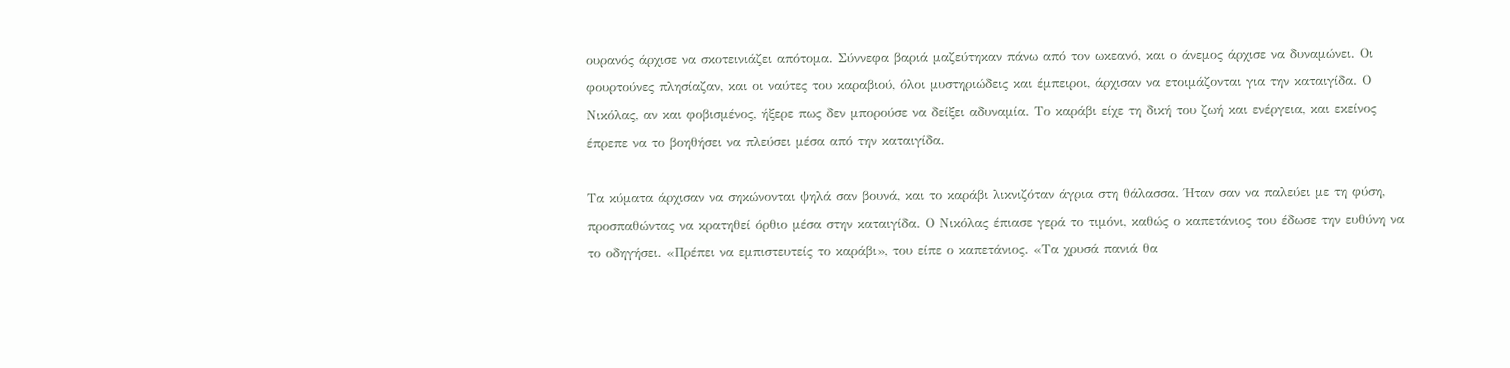ουρανός άρχισε να σκοτεινιάζει απότομα. Σύννεφα βαριά μαζεύτηκαν πάνω από τον ωκεανό, και ο άνεμος άρχισε να δυναμώνει. Οι φουρτούνες πλησίαζαν, και οι ναύτες του καραβιού, όλοι μυστηριώδεις και έμπειροι, άρχισαν να ετοιμάζονται για την καταιγίδα. Ο Νικόλας, αν και φοβισμένος, ήξερε πως δεν μπορούσε να δείξει αδυναμία. Το καράβι είχε τη δική του ζωή και ενέργεια, και εκείνος έπρεπε να το βοηθήσει να πλεύσει μέσα από την καταιγίδα.

Τα κύματα άρχισαν να σηκώνονται ψηλά σαν βουνά, και το καράβι λικνιζόταν άγρια στη θάλασσα. Ήταν σαν να παλεύει με τη φύση, προσπαθώντας να κρατηθεί όρθιο μέσα στην καταιγίδα. Ο Νικόλας έπιασε γερά το τιμόνι, καθώς ο καπετάνιος του έδωσε την ευθύνη να το οδηγήσει. «Πρέπει να εμπιστευτείς το καράβι», του είπε ο καπετάνιος. «Τα χρυσά πανιά θα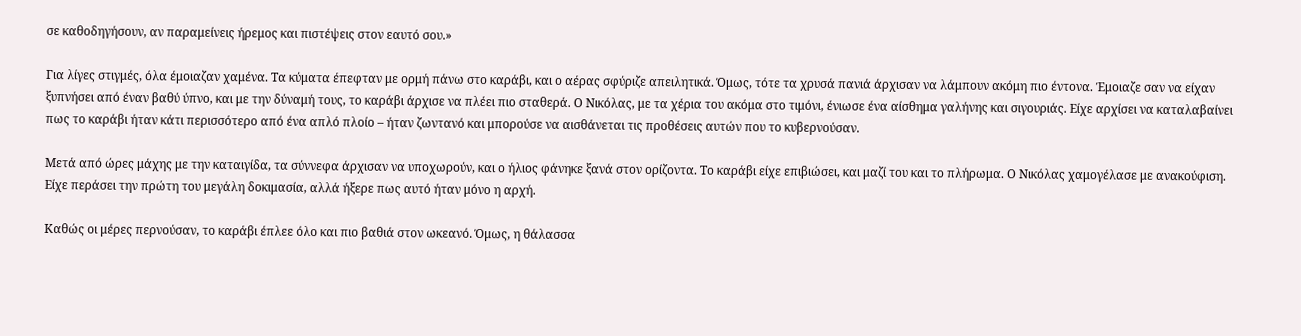σε καθοδηγήσουν, αν παραμείνεις ήρεμος και πιστέψεις στον εαυτό σου.»

Για λίγες στιγμές, όλα έμοιαζαν χαμένα. Τα κύματα έπεφταν με ορμή πάνω στο καράβι, και ο αέρας σφύριζε απειλητικά. Όμως, τότε τα χρυσά πανιά άρχισαν να λάμπουν ακόμη πιο έντονα. Έμοιαζε σαν να είχαν ξυπνήσει από έναν βαθύ ύπνο, και με την δύναμή τους, το καράβι άρχισε να πλέει πιο σταθερά. Ο Νικόλας, με τα χέρια του ακόμα στο τιμόνι, ένιωσε ένα αίσθημα γαλήνης και σιγουριάς. Είχε αρχίσει να καταλαβαίνει πως το καράβι ήταν κάτι περισσότερο από ένα απλό πλοίο – ήταν ζωντανό και μπορούσε να αισθάνεται τις προθέσεις αυτών που το κυβερνούσαν.

Μετά από ώρες μάχης με την καταιγίδα, τα σύννεφα άρχισαν να υποχωρούν, και ο ήλιος φάνηκε ξανά στον ορίζοντα. Το καράβι είχε επιβιώσει, και μαζί του και το πλήρωμα. Ο Νικόλας χαμογέλασε με ανακούφιση. Είχε περάσει την πρώτη του μεγάλη δοκιμασία, αλλά ήξερε πως αυτό ήταν μόνο η αρχή.

Καθώς οι μέρες περνούσαν, το καράβι έπλεε όλο και πιο βαθιά στον ωκεανό. Όμως, η θάλασσα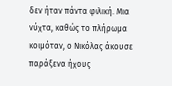δεν ήταν πάντα φιλική. Μια νύχτα, καθώς το πλήρωμα κοιμόταν, ο Νικόλας άκουσε παράξενα ήχους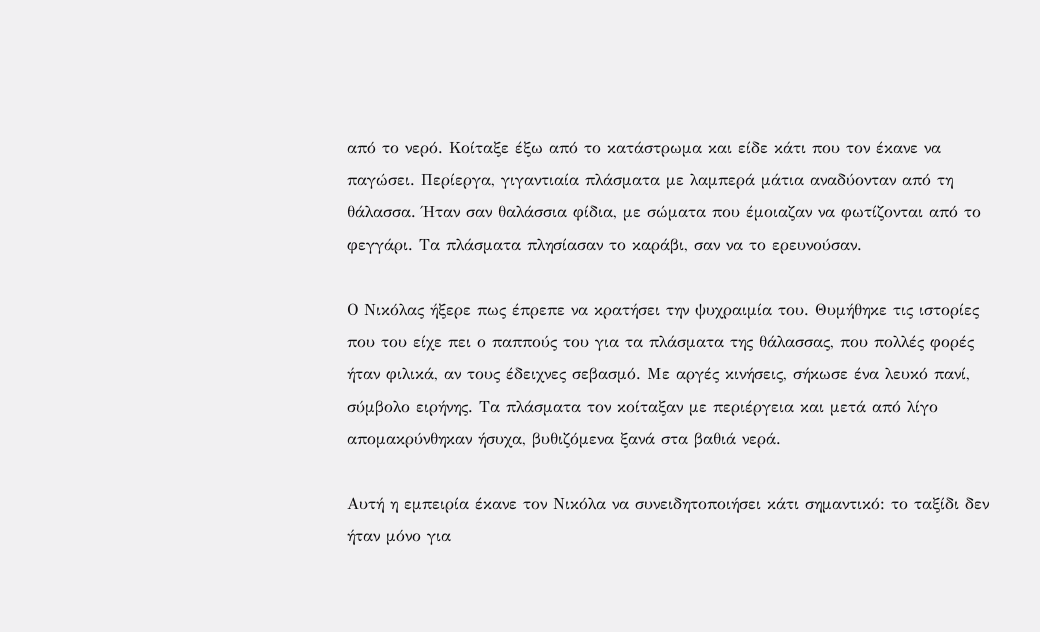από το νερό. Κοίταξε έξω από το κατάστρωμα και είδε κάτι που τον έκανε να παγώσει. Περίεργα, γιγαντιαία πλάσματα με λαμπερά μάτια αναδύονταν από τη θάλασσα. Ήταν σαν θαλάσσια φίδια, με σώματα που έμοιαζαν να φωτίζονται από το φεγγάρι. Τα πλάσματα πλησίασαν το καράβι, σαν να το ερευνούσαν.

Ο Νικόλας ήξερε πως έπρεπε να κρατήσει την ψυχραιμία του. Θυμήθηκε τις ιστορίες που του είχε πει ο παππούς του για τα πλάσματα της θάλασσας, που πολλές φορές ήταν φιλικά, αν τους έδειχνες σεβασμό. Με αργές κινήσεις, σήκωσε ένα λευκό πανί, σύμβολο ειρήνης. Τα πλάσματα τον κοίταξαν με περιέργεια και μετά από λίγο απομακρύνθηκαν ήσυχα, βυθιζόμενα ξανά στα βαθιά νερά.

Αυτή η εμπειρία έκανε τον Νικόλα να συνειδητοποιήσει κάτι σημαντικό: το ταξίδι δεν ήταν μόνο για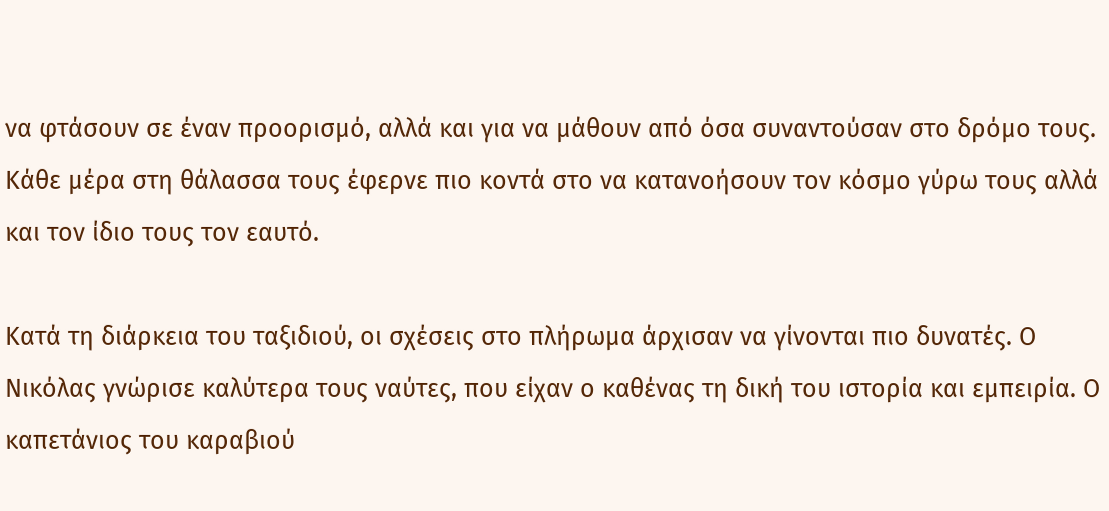να φτάσουν σε έναν προορισμό, αλλά και για να μάθουν από όσα συναντούσαν στο δρόμο τους. Κάθε μέρα στη θάλασσα τους έφερνε πιο κοντά στο να κατανοήσουν τον κόσμο γύρω τους αλλά και τον ίδιο τους τον εαυτό.

Κατά τη διάρκεια του ταξιδιού, οι σχέσεις στο πλήρωμα άρχισαν να γίνονται πιο δυνατές. Ο Νικόλας γνώρισε καλύτερα τους ναύτες, που είχαν ο καθένας τη δική του ιστορία και εμπειρία. Ο καπετάνιος του καραβιού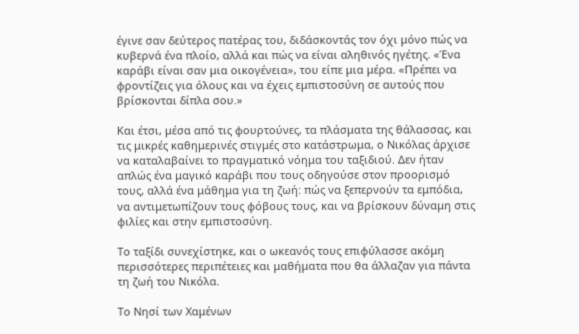έγινε σαν δεύτερος πατέρας του, διδάσκοντάς τον όχι μόνο πώς να κυβερνά ένα πλοίο, αλλά και πώς να είναι αληθινός ηγέτης. «Ένα καράβι είναι σαν μια οικογένεια», του είπε μια μέρα. «Πρέπει να φροντίζεις για όλους και να έχεις εμπιστοσύνη σε αυτούς που βρίσκονται δίπλα σου.»

Και έτσι, μέσα από τις φουρτούνες, τα πλάσματα της θάλασσας, και τις μικρές καθημερινές στιγμές στο κατάστρωμα, ο Νικόλας άρχισε να καταλαβαίνει το πραγματικό νόημα του ταξιδιού. Δεν ήταν απλώς ένα μαγικό καράβι που τους οδηγούσε στον προορισμό τους, αλλά ένα μάθημα για τη ζωή: πώς να ξεπερνούν τα εμπόδια, να αντιμετωπίζουν τους φόβους τους, και να βρίσκουν δύναμη στις φιλίες και στην εμπιστοσύνη.

Το ταξίδι συνεχίστηκε, και ο ωκεανός τους επιφύλασσε ακόμη περισσότερες περιπέτειες και μαθήματα που θα άλλαζαν για πάντα τη ζωή του Νικόλα.

Το Νησί των Χαμένων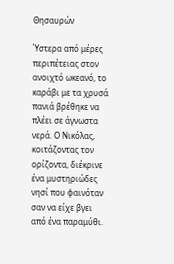Θησαυρών

Ύστερα από μέρες περιπέτειας στον ανοιχτό ωκεανό, το καράβι με τα χρυσά πανιά βρέθηκε να πλέει σε άγνωστα νερά. Ο Νικόλας, κοιτάζοντας τον ορίζοντα, διέκρινε ένα μυστηριώδες νησί που φαινόταν σαν να είχε βγει από ένα παραμύθι.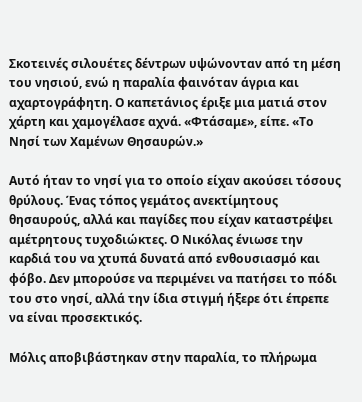Σκοτεινές σιλουέτες δέντρων υψώνονταν από τη μέση του νησιού, ενώ η παραλία φαινόταν άγρια και αχαρτογράφητη. Ο καπετάνιος έριξε μια ματιά στον χάρτη και χαμογέλασε αχνά. «Φτάσαμε», είπε. «Το Νησί των Χαμένων Θησαυρών.»

Αυτό ήταν το νησί για το οποίο είχαν ακούσει τόσους θρύλους. Ένας τόπος γεμάτος ανεκτίμητους θησαυρούς, αλλά και παγίδες που είχαν καταστρέψει αμέτρητους τυχοδιώκτες. Ο Νικόλας ένιωσε την καρδιά του να χτυπά δυνατά από ενθουσιασμό και φόβο. Δεν μπορούσε να περιμένει να πατήσει το πόδι του στο νησί, αλλά την ίδια στιγμή ήξερε ότι έπρεπε να είναι προσεκτικός.

Μόλις αποβιβάστηκαν στην παραλία, το πλήρωμα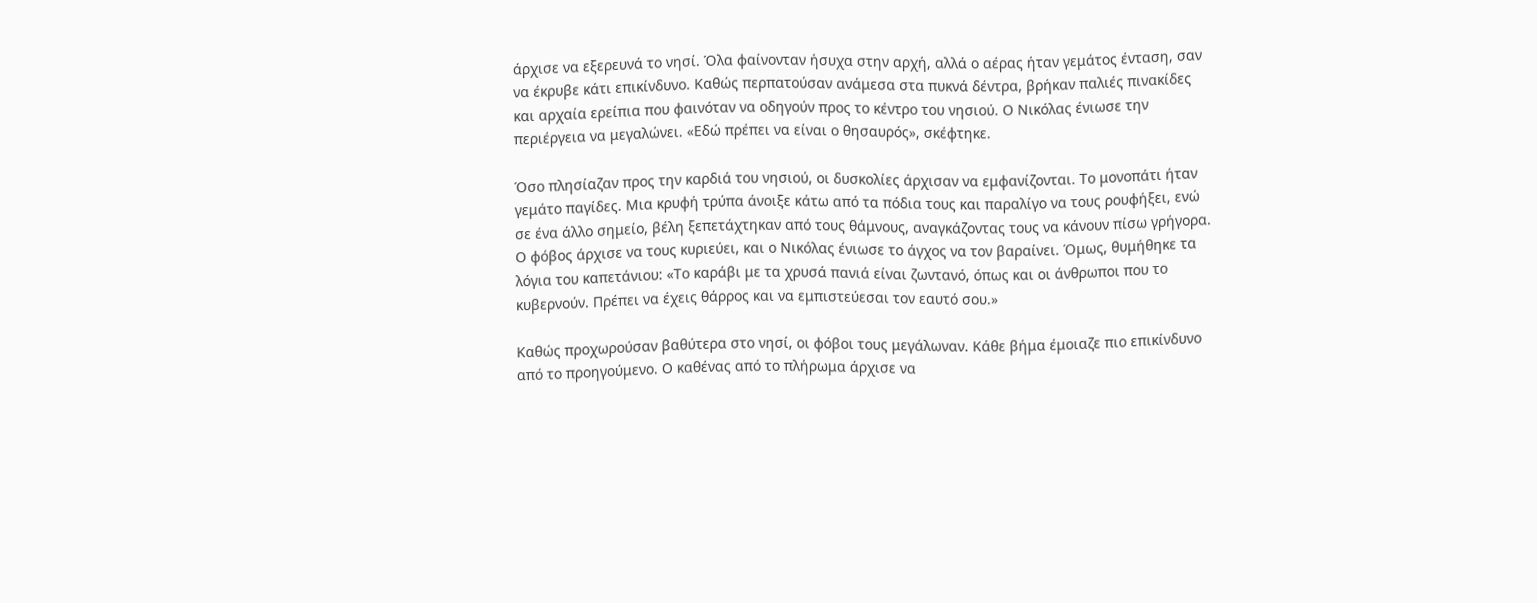άρχισε να εξερευνά το νησί. Όλα φαίνονταν ήσυχα στην αρχή, αλλά ο αέρας ήταν γεμάτος ένταση, σαν να έκρυβε κάτι επικίνδυνο. Καθώς περπατούσαν ανάμεσα στα πυκνά δέντρα, βρήκαν παλιές πινακίδες και αρχαία ερείπια που φαινόταν να οδηγούν προς το κέντρο του νησιού. Ο Νικόλας ένιωσε την περιέργεια να μεγαλώνει. «Εδώ πρέπει να είναι ο θησαυρός», σκέφτηκε.

Όσο πλησίαζαν προς την καρδιά του νησιού, οι δυσκολίες άρχισαν να εμφανίζονται. Το μονοπάτι ήταν γεμάτο παγίδες. Μια κρυφή τρύπα άνοιξε κάτω από τα πόδια τους και παραλίγο να τους ρουφήξει, ενώ σε ένα άλλο σημείο, βέλη ξεπετάχτηκαν από τους θάμνους, αναγκάζοντας τους να κάνουν πίσω γρήγορα. Ο φόβος άρχισε να τους κυριεύει, και ο Νικόλας ένιωσε το άγχος να τον βαραίνει. Όμως, θυμήθηκε τα λόγια του καπετάνιου: «Το καράβι με τα χρυσά πανιά είναι ζωντανό, όπως και οι άνθρωποι που το κυβερνούν. Πρέπει να έχεις θάρρος και να εμπιστεύεσαι τον εαυτό σου.»

Καθώς προχωρούσαν βαθύτερα στο νησί, οι φόβοι τους μεγάλωναν. Κάθε βήμα έμοιαζε πιο επικίνδυνο από το προηγούμενο. Ο καθένας από το πλήρωμα άρχισε να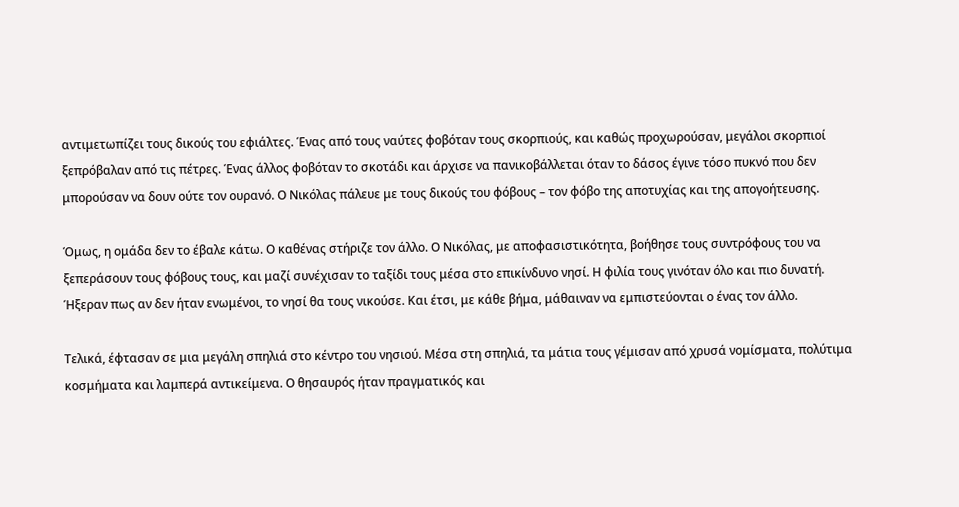αντιμετωπίζει τους δικούς του εφιάλτες. Ένας από τους ναύτες φοβόταν τους σκορπιούς, και καθώς προχωρούσαν, μεγάλοι σκορπιοί ξεπρόβαλαν από τις πέτρες. Ένας άλλος φοβόταν το σκοτάδι και άρχισε να πανικοβάλλεται όταν το δάσος έγινε τόσο πυκνό που δεν μπορούσαν να δουν ούτε τον ουρανό. Ο Νικόλας πάλευε με τους δικούς του φόβους – τον φόβο της αποτυχίας και της απογοήτευσης.

Όμως, η ομάδα δεν το έβαλε κάτω. Ο καθένας στήριζε τον άλλο. Ο Νικόλας, με αποφασιστικότητα, βοήθησε τους συντρόφους του να ξεπεράσουν τους φόβους τους, και μαζί συνέχισαν το ταξίδι τους μέσα στο επικίνδυνο νησί. Η φιλία τους γινόταν όλο και πιο δυνατή. Ήξεραν πως αν δεν ήταν ενωμένοι, το νησί θα τους νικούσε. Και έτσι, με κάθε βήμα, μάθαιναν να εμπιστεύονται ο ένας τον άλλο.

Τελικά, έφτασαν σε μια μεγάλη σπηλιά στο κέντρο του νησιού. Μέσα στη σπηλιά, τα μάτια τους γέμισαν από χρυσά νομίσματα, πολύτιμα κοσμήματα και λαμπερά αντικείμενα. Ο θησαυρός ήταν πραγματικός και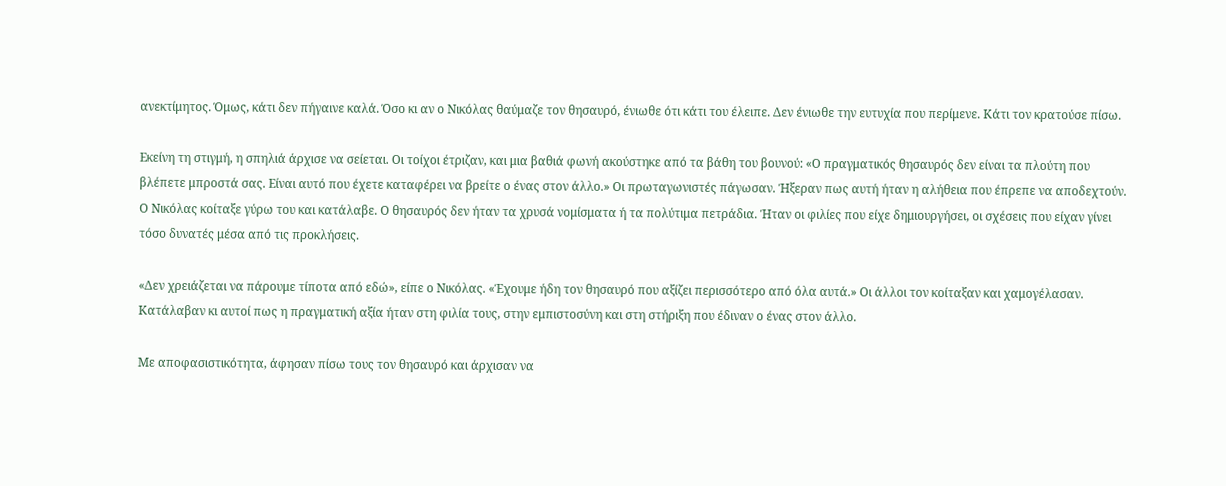ανεκτίμητος. Όμως, κάτι δεν πήγαινε καλά. Όσο κι αν ο Νικόλας θαύμαζε τον θησαυρό, ένιωθε ότι κάτι του έλειπε. Δεν ένιωθε την ευτυχία που περίμενε. Κάτι τον κρατούσε πίσω.

Εκείνη τη στιγμή, η σπηλιά άρχισε να σείεται. Οι τοίχοι έτριζαν, και μια βαθιά φωνή ακούστηκε από τα βάθη του βουνού: «Ο πραγματικός θησαυρός δεν είναι τα πλούτη που βλέπετε μπροστά σας. Είναι αυτό που έχετε καταφέρει να βρείτε ο ένας στον άλλο.» Οι πρωταγωνιστές πάγωσαν. Ήξεραν πως αυτή ήταν η αλήθεια που έπρεπε να αποδεχτούν. Ο Νικόλας κοίταξε γύρω του και κατάλαβε. Ο θησαυρός δεν ήταν τα χρυσά νομίσματα ή τα πολύτιμα πετράδια. Ήταν οι φιλίες που είχε δημιουργήσει, οι σχέσεις που είχαν γίνει τόσο δυνατές μέσα από τις προκλήσεις.

«Δεν χρειάζεται να πάρουμε τίποτα από εδώ», είπε ο Νικόλας. «Έχουμε ήδη τον θησαυρό που αξίζει περισσότερο από όλα αυτά.» Οι άλλοι τον κοίταξαν και χαμογέλασαν. Κατάλαβαν κι αυτοί πως η πραγματική αξία ήταν στη φιλία τους, στην εμπιστοσύνη και στη στήριξη που έδιναν ο ένας στον άλλο.

Με αποφασιστικότητα, άφησαν πίσω τους τον θησαυρό και άρχισαν να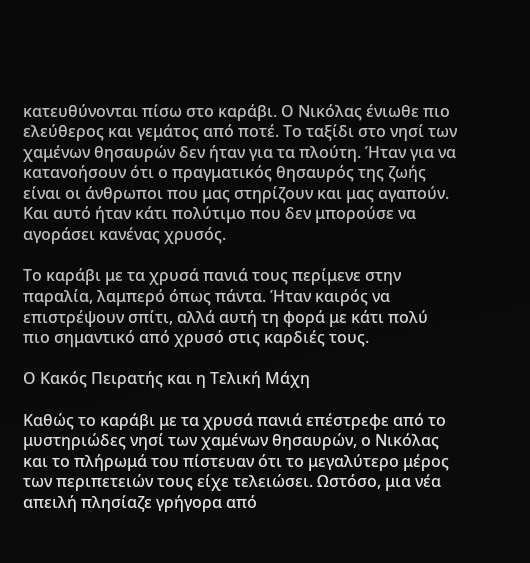κατευθύνονται πίσω στο καράβι. Ο Νικόλας ένιωθε πιο ελεύθερος και γεμάτος από ποτέ. Το ταξίδι στο νησί των χαμένων θησαυρών δεν ήταν για τα πλούτη. Ήταν για να κατανοήσουν ότι ο πραγματικός θησαυρός της ζωής είναι οι άνθρωποι που μας στηρίζουν και μας αγαπούν. Και αυτό ήταν κάτι πολύτιμο που δεν μπορούσε να αγοράσει κανένας χρυσός.

Το καράβι με τα χρυσά πανιά τους περίμενε στην παραλία, λαμπερό όπως πάντα. Ήταν καιρός να επιστρέψουν σπίτι, αλλά αυτή τη φορά με κάτι πολύ πιο σημαντικό από χρυσό στις καρδιές τους.

Ο Κακός Πειρατής και η Τελική Μάχη

Καθώς το καράβι με τα χρυσά πανιά επέστρεφε από το μυστηριώδες νησί των χαμένων θησαυρών, ο Νικόλας και το πλήρωμά του πίστευαν ότι το μεγαλύτερο μέρος των περιπετειών τους είχε τελειώσει. Ωστόσο, μια νέα απειλή πλησίαζε γρήγορα από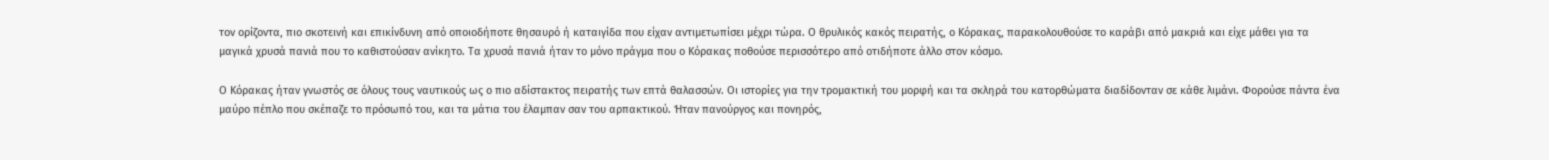τον ορίζοντα, πιο σκοτεινή και επικίνδυνη από οποιοδήποτε θησαυρό ή καταιγίδα που είχαν αντιμετωπίσει μέχρι τώρα. Ο θρυλικός κακός πειρατής, ο Κόρακας, παρακολουθούσε το καράβι από μακριά και είχε μάθει για τα μαγικά χρυσά πανιά που το καθιστούσαν ανίκητο. Τα χρυσά πανιά ήταν το μόνο πράγμα που ο Κόρακας ποθούσε περισσότερο από οτιδήποτε άλλο στον κόσμο.

Ο Κόρακας ήταν γνωστός σε όλους τους ναυτικούς ως ο πιο αδίστακτος πειρατής των επτά θαλασσών. Οι ιστορίες για την τρομακτική του μορφή και τα σκληρά του κατορθώματα διαδίδονταν σε κάθε λιμάνι. Φορούσε πάντα ένα μαύρο πέπλο που σκέπαζε το πρόσωπό του, και τα μάτια του έλαμπαν σαν του αρπακτικού. Ήταν πανούργος και πονηρός,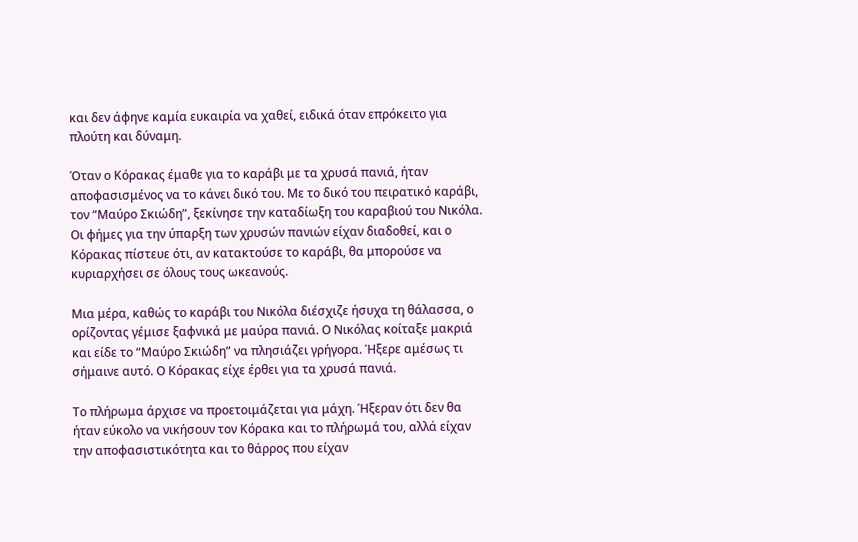και δεν άφηνε καμία ευκαιρία να χαθεί, ειδικά όταν επρόκειτο για πλούτη και δύναμη.

Όταν ο Κόρακας έμαθε για το καράβι με τα χρυσά πανιά, ήταν αποφασισμένος να το κάνει δικό του. Με το δικό του πειρατικό καράβι, τον “Μαύρο Σκιώδη”, ξεκίνησε την καταδίωξη του καραβιού του Νικόλα. Οι φήμες για την ύπαρξη των χρυσών πανιών είχαν διαδοθεί, και ο Κόρακας πίστευε ότι, αν κατακτούσε το καράβι, θα μπορούσε να κυριαρχήσει σε όλους τους ωκεανούς.

Μια μέρα, καθώς το καράβι του Νικόλα διέσχιζε ήσυχα τη θάλασσα, ο ορίζοντας γέμισε ξαφνικά με μαύρα πανιά. Ο Νικόλας κοίταξε μακριά και είδε το “Μαύρο Σκιώδη” να πλησιάζει γρήγορα. Ήξερε αμέσως τι σήμαινε αυτό. Ο Κόρακας είχε έρθει για τα χρυσά πανιά.

Το πλήρωμα άρχισε να προετοιμάζεται για μάχη. Ήξεραν ότι δεν θα ήταν εύκολο να νικήσουν τον Κόρακα και το πλήρωμά του, αλλά είχαν την αποφασιστικότητα και το θάρρος που είχαν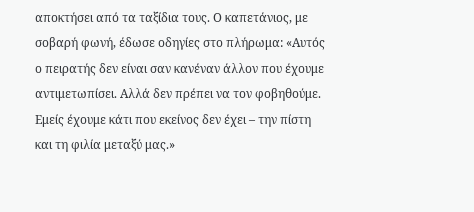αποκτήσει από τα ταξίδια τους. Ο καπετάνιος, με σοβαρή φωνή, έδωσε οδηγίες στο πλήρωμα: «Αυτός ο πειρατής δεν είναι σαν κανέναν άλλον που έχουμε αντιμετωπίσει. Αλλά δεν πρέπει να τον φοβηθούμε. Εμείς έχουμε κάτι που εκείνος δεν έχει – την πίστη και τη φιλία μεταξύ μας.»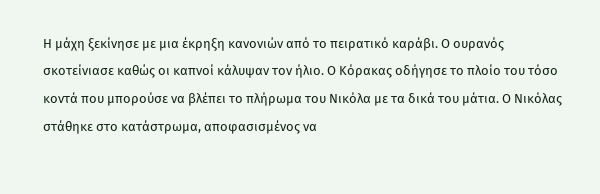Η μάχη ξεκίνησε με μια έκρηξη κανονιών από το πειρατικό καράβι. Ο ουρανός σκοτείνιασε καθώς οι καπνοί κάλυψαν τον ήλιο. Ο Κόρακας οδήγησε το πλοίο του τόσο κοντά που μπορούσε να βλέπει το πλήρωμα του Νικόλα με τα δικά του μάτια. Ο Νικόλας στάθηκε στο κατάστρωμα, αποφασισμένος να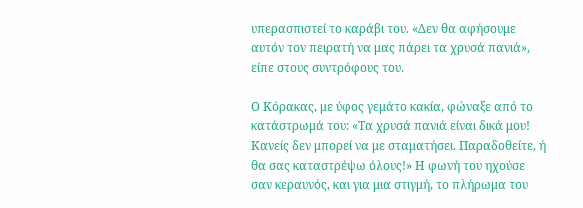υπερασπιστεί το καράβι του. «Δεν θα αφήσουμε αυτόν τον πειρατή να μας πάρει τα χρυσά πανιά», είπε στους συντρόφους του.

Ο Κόρακας, με ύφος γεμάτο κακία, φώναξε από το κατάστρωμά του: «Τα χρυσά πανιά είναι δικά μου! Κανείς δεν μπορεί να με σταματήσει. Παραδοθείτε, ή θα σας καταστρέψω όλους!» Η φωνή του ηχούσε σαν κεραυνός, και για μια στιγμή, το πλήρωμα του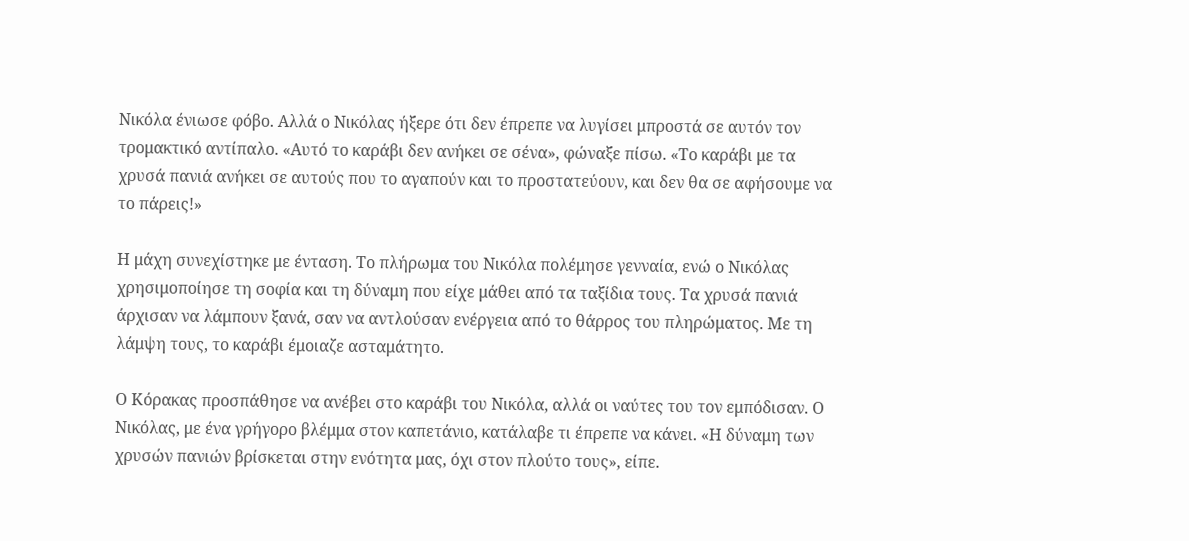Νικόλα ένιωσε φόβο. Αλλά ο Νικόλας ήξερε ότι δεν έπρεπε να λυγίσει μπροστά σε αυτόν τον τρομακτικό αντίπαλο. «Αυτό το καράβι δεν ανήκει σε σένα», φώναξε πίσω. «Το καράβι με τα χρυσά πανιά ανήκει σε αυτούς που το αγαπούν και το προστατεύουν, και δεν θα σε αφήσουμε να το πάρεις!»

Η μάχη συνεχίστηκε με ένταση. Το πλήρωμα του Νικόλα πολέμησε γενναία, ενώ ο Νικόλας χρησιμοποίησε τη σοφία και τη δύναμη που είχε μάθει από τα ταξίδια τους. Τα χρυσά πανιά άρχισαν να λάμπουν ξανά, σαν να αντλούσαν ενέργεια από το θάρρος του πληρώματος. Με τη λάμψη τους, το καράβι έμοιαζε ασταμάτητο.

Ο Κόρακας προσπάθησε να ανέβει στο καράβι του Νικόλα, αλλά οι ναύτες του τον εμπόδισαν. Ο Νικόλας, με ένα γρήγορο βλέμμα στον καπετάνιο, κατάλαβε τι έπρεπε να κάνει. «Η δύναμη των χρυσών πανιών βρίσκεται στην ενότητα μας, όχι στον πλούτο τους», είπε.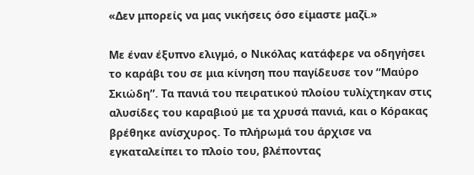«Δεν μπορείς να μας νικήσεις όσο είμαστε μαζί.»

Με έναν έξυπνο ελιγμό, ο Νικόλας κατάφερε να οδηγήσει το καράβι του σε μια κίνηση που παγίδευσε τον “Μαύρο Σκιώδη”. Τα πανιά του πειρατικού πλοίου τυλίχτηκαν στις αλυσίδες του καραβιού με τα χρυσά πανιά, και ο Κόρακας βρέθηκε ανίσχυρος. Το πλήρωμά του άρχισε να εγκαταλείπει το πλοίο του, βλέποντας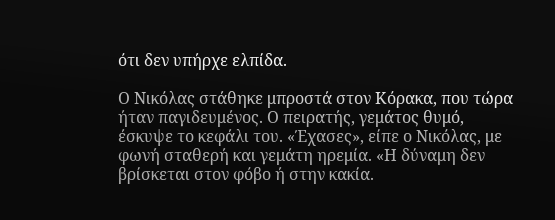ότι δεν υπήρχε ελπίδα.

Ο Νικόλας στάθηκε μπροστά στον Κόρακα, που τώρα ήταν παγιδευμένος. Ο πειρατής, γεμάτος θυμό, έσκυψε το κεφάλι του. «Έχασες», είπε ο Νικόλας, με φωνή σταθερή και γεμάτη ηρεμία. «Η δύναμη δεν βρίσκεται στον φόβο ή στην κακία.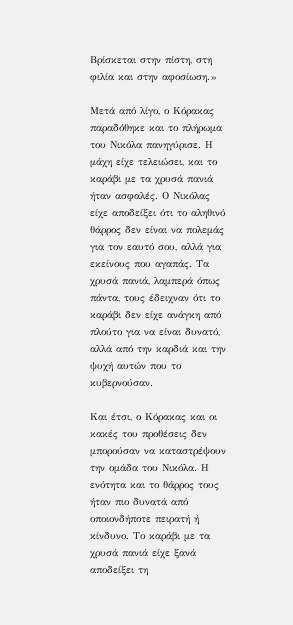Βρίσκεται στην πίστη, στη φιλία και στην αφοσίωση.»

Μετά από λίγο, ο Κόρακας παραδόθηκε και το πλήρωμα του Νικόλα πανηγύρισε. Η μάχη είχε τελειώσει, και το καράβι με τα χρυσά πανιά ήταν ασφαλές. Ο Νικόλας είχε αποδείξει ότι το αληθινό θάρρος δεν είναι να πολεμάς για τον εαυτό σου, αλλά για εκείνους που αγαπάς. Τα χρυσά πανιά, λαμπερά όπως πάντα, τους έδειχναν ότι το καράβι δεν είχε ανάγκη από πλούτο για να είναι δυνατό, αλλά από την καρδιά και την ψυχή αυτών που το κυβερνούσαν.

Και έτσι, ο Κόρακας και οι κακές του προθέσεις δεν μπορούσαν να καταστρέψουν την ομάδα του Νικόλα. Η ενότητα και το θάρρος τους ήταν πιο δυνατά από οποιονδήποτε πειρατή ή κίνδυνο. Το καράβι με τα χρυσά πανιά είχε ξανά αποδείξει τη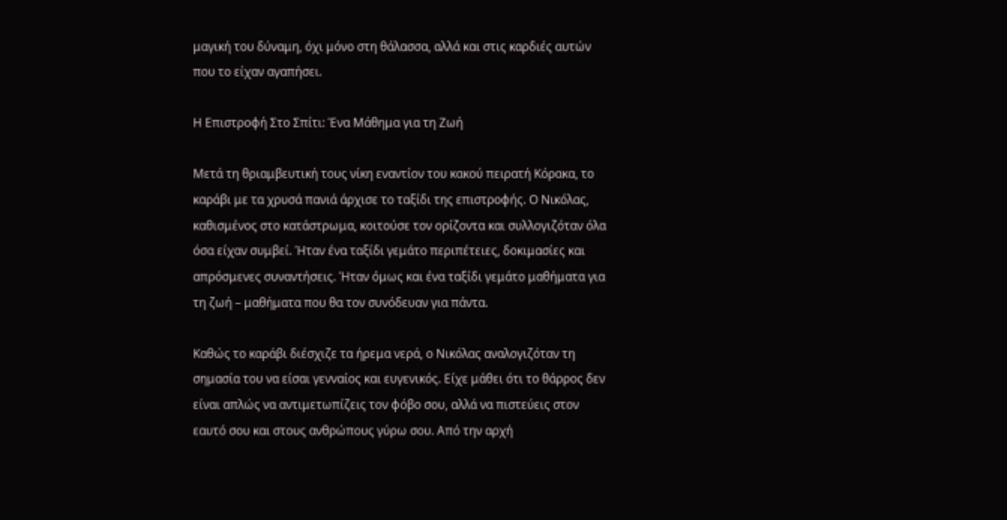μαγική του δύναμη, όχι μόνο στη θάλασσα, αλλά και στις καρδιές αυτών που το είχαν αγαπήσει.

Η Επιστροφή Στο Σπίτι: Ένα Μάθημα για τη Ζωή

Μετά τη θριαμβευτική τους νίκη εναντίον του κακού πειρατή Κόρακα, το καράβι με τα χρυσά πανιά άρχισε το ταξίδι της επιστροφής. Ο Νικόλας, καθισμένος στο κατάστρωμα, κοιτούσε τον ορίζοντα και συλλογιζόταν όλα όσα είχαν συμβεί. Ήταν ένα ταξίδι γεμάτο περιπέτειες, δοκιμασίες και απρόσμενες συναντήσεις. Ήταν όμως και ένα ταξίδι γεμάτο μαθήματα για τη ζωή – μαθήματα που θα τον συνόδευαν για πάντα.

Καθώς το καράβι διέσχιζε τα ήρεμα νερά, ο Νικόλας αναλογιζόταν τη σημασία του να είσαι γενναίος και ευγενικός. Είχε μάθει ότι το θάρρος δεν είναι απλώς να αντιμετωπίζεις τον φόβο σου, αλλά να πιστεύεις στον εαυτό σου και στους ανθρώπους γύρω σου. Από την αρχή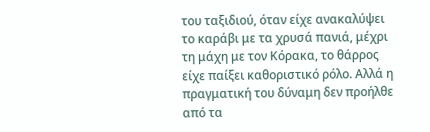του ταξιδιού, όταν είχε ανακαλύψει το καράβι με τα χρυσά πανιά, μέχρι τη μάχη με τον Κόρακα, το θάρρος είχε παίξει καθοριστικό ρόλο. Αλλά η πραγματική του δύναμη δεν προήλθε από τα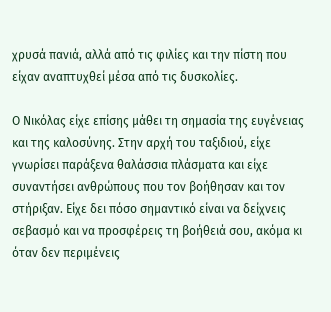χρυσά πανιά, αλλά από τις φιλίες και την πίστη που είχαν αναπτυχθεί μέσα από τις δυσκολίες.

Ο Νικόλας είχε επίσης μάθει τη σημασία της ευγένειας και της καλοσύνης. Στην αρχή του ταξιδιού, είχε γνωρίσει παράξενα θαλάσσια πλάσματα και είχε συναντήσει ανθρώπους που τον βοήθησαν και τον στήριξαν. Είχε δει πόσο σημαντικό είναι να δείχνεις σεβασμό και να προσφέρεις τη βοήθειά σου, ακόμα κι όταν δεν περιμένεις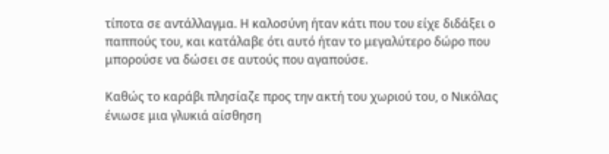τίποτα σε αντάλλαγμα. Η καλοσύνη ήταν κάτι που του είχε διδάξει ο παππούς του, και κατάλαβε ότι αυτό ήταν το μεγαλύτερο δώρο που μπορούσε να δώσει σε αυτούς που αγαπούσε.

Καθώς το καράβι πλησίαζε προς την ακτή του χωριού του, ο Νικόλας ένιωσε μια γλυκιά αίσθηση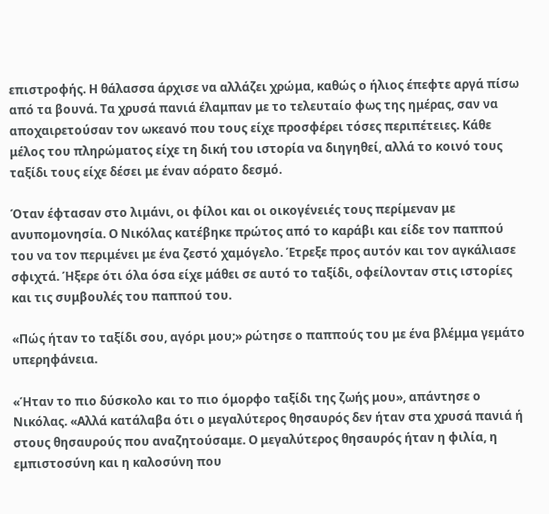επιστροφής. Η θάλασσα άρχισε να αλλάζει χρώμα, καθώς ο ήλιος έπεφτε αργά πίσω από τα βουνά. Τα χρυσά πανιά έλαμπαν με το τελευταίο φως της ημέρας, σαν να αποχαιρετούσαν τον ωκεανό που τους είχε προσφέρει τόσες περιπέτειες. Κάθε μέλος του πληρώματος είχε τη δική του ιστορία να διηγηθεί, αλλά το κοινό τους ταξίδι τους είχε δέσει με έναν αόρατο δεσμό.

Όταν έφτασαν στο λιμάνι, οι φίλοι και οι οικογένειές τους περίμεναν με ανυπομονησία. Ο Νικόλας κατέβηκε πρώτος από το καράβι και είδε τον παππού του να τον περιμένει με ένα ζεστό χαμόγελο. Έτρεξε προς αυτόν και τον αγκάλιασε σφιχτά. Ήξερε ότι όλα όσα είχε μάθει σε αυτό το ταξίδι, οφείλονταν στις ιστορίες και τις συμβουλές του παππού του.

«Πώς ήταν το ταξίδι σου, αγόρι μου;» ρώτησε ο παππούς του με ένα βλέμμα γεμάτο υπερηφάνεια.

«Ήταν το πιο δύσκολο και το πιο όμορφο ταξίδι της ζωής μου», απάντησε ο Νικόλας. «Αλλά κατάλαβα ότι ο μεγαλύτερος θησαυρός δεν ήταν στα χρυσά πανιά ή στους θησαυρούς που αναζητούσαμε. Ο μεγαλύτερος θησαυρός ήταν η φιλία, η εμπιστοσύνη και η καλοσύνη που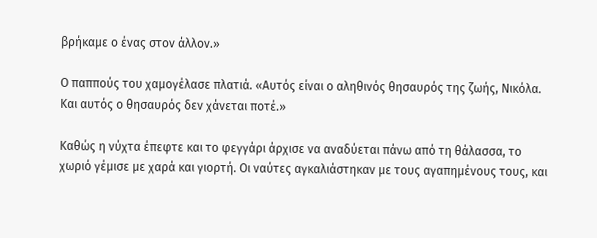βρήκαμε ο ένας στον άλλον.»

Ο παππούς του χαμογέλασε πλατιά. «Αυτός είναι ο αληθινός θησαυρός της ζωής, Νικόλα. Και αυτός ο θησαυρός δεν χάνεται ποτέ.»

Καθώς η νύχτα έπεφτε και το φεγγάρι άρχισε να αναδύεται πάνω από τη θάλασσα, το χωριό γέμισε με χαρά και γιορτή. Οι ναύτες αγκαλιάστηκαν με τους αγαπημένους τους, και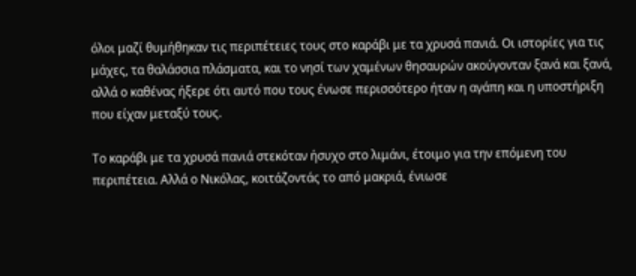όλοι μαζί θυμήθηκαν τις περιπέτειες τους στο καράβι με τα χρυσά πανιά. Οι ιστορίες για τις μάχες, τα θαλάσσια πλάσματα, και το νησί των χαμένων θησαυρών ακούγονταν ξανά και ξανά, αλλά ο καθένας ήξερε ότι αυτό που τους ένωσε περισσότερο ήταν η αγάπη και η υποστήριξη που είχαν μεταξύ τους.

Το καράβι με τα χρυσά πανιά στεκόταν ήσυχο στο λιμάνι, έτοιμο για την επόμενη του περιπέτεια. Αλλά ο Νικόλας, κοιτάζοντάς το από μακριά, ένιωσε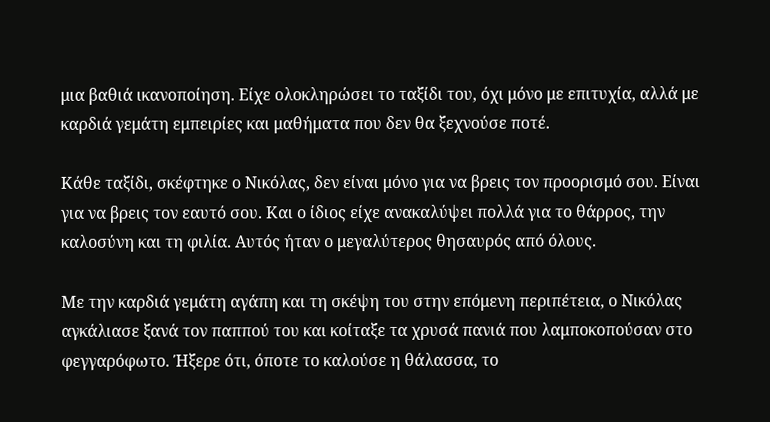μια βαθιά ικανοποίηση. Είχε ολοκληρώσει το ταξίδι του, όχι μόνο με επιτυχία, αλλά με καρδιά γεμάτη εμπειρίες και μαθήματα που δεν θα ξεχνούσε ποτέ.

Κάθε ταξίδι, σκέφτηκε ο Νικόλας, δεν είναι μόνο για να βρεις τον προορισμό σου. Είναι για να βρεις τον εαυτό σου. Και ο ίδιος είχε ανακαλύψει πολλά για το θάρρος, την καλοσύνη και τη φιλία. Αυτός ήταν ο μεγαλύτερος θησαυρός από όλους.

Με την καρδιά γεμάτη αγάπη και τη σκέψη του στην επόμενη περιπέτεια, ο Νικόλας αγκάλιασε ξανά τον παππού του και κοίταξε τα χρυσά πανιά που λαμποκοπούσαν στο φεγγαρόφωτο. Ήξερε ότι, όποτε το καλούσε η θάλασσα, το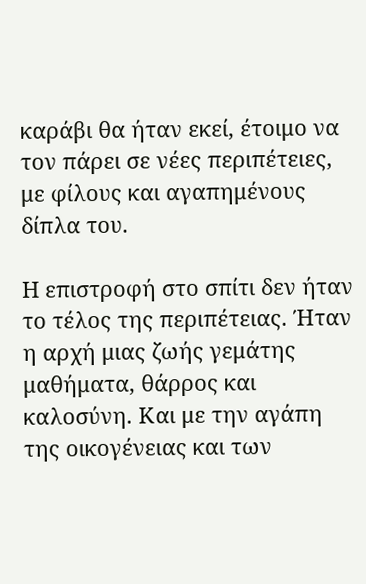καράβι θα ήταν εκεί, έτοιμο να τον πάρει σε νέες περιπέτειες, με φίλους και αγαπημένους δίπλα του.

Η επιστροφή στο σπίτι δεν ήταν το τέλος της περιπέτειας. Ήταν η αρχή μιας ζωής γεμάτης μαθήματα, θάρρος και καλοσύνη. Και με την αγάπη της οικογένειας και των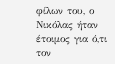φίλων του, ο Νικόλας ήταν έτοιμος για ό,τι τον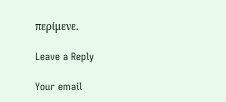περίμενε.

Leave a Reply

Your email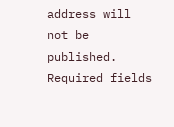address will not be published. Required fields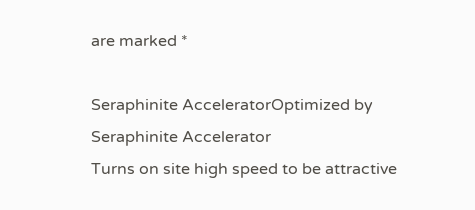are marked *

Seraphinite AcceleratorOptimized by Seraphinite Accelerator
Turns on site high speed to be attractive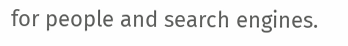for people and search engines.